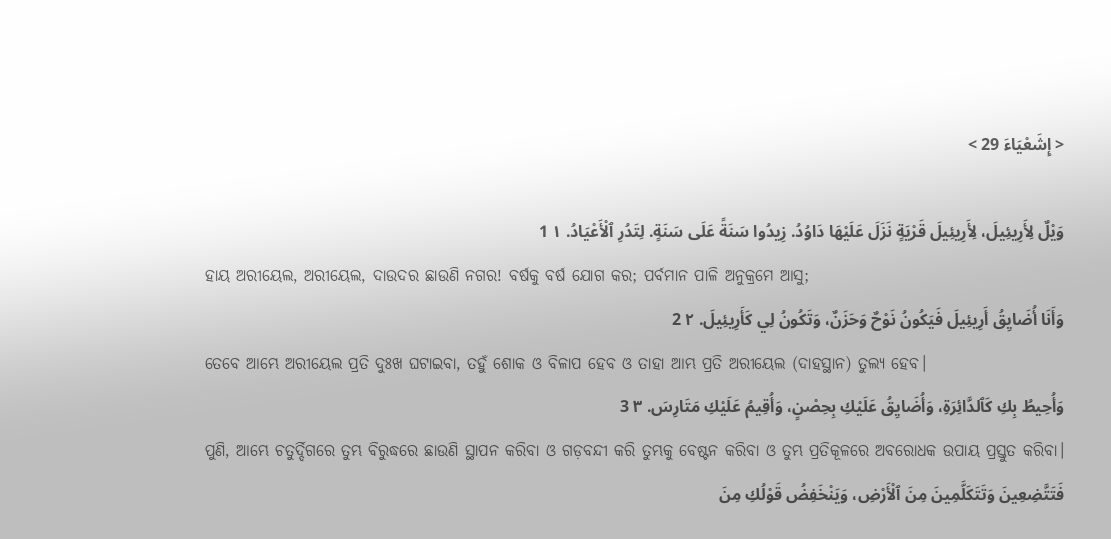< إِشَعْيَاءَ 29 >

وَيْلٌ لِأَرِيئِيلَ، لِأَرِيئِيلَ قَرْيَةٍ نَزَلَ عَلَيْهَا دَاوُدُ. زِيدُوا سَنَةً عَلَى سَنَةٍ. لِتَدُرِ ٱلْأَعْيَادُ. ١ 1
ହାୟ ଅରୀୟେଲ, ଅରୀୟେଲ, ଦାଉଦର ଛାଉଣି ନଗର! ବର୍ଷକୁ ବର୍ଷ ଯୋଗ କର; ପର୍ବମାନ ପାଳି ଅନୁକ୍ରମେ ଆସୁ;
وَأَنَا أُضَايِقُ أَرِيئِيلَ فَيَكُونُ نَوْحٌ وَحَزَنٌ، وَتَكُونُ لِي كَأَرِيئِيلَ. ٢ 2
ତେବେ ଆମ୍ଭେ ଅରୀୟେଲ ପ୍ରତି ଦୁଃଖ ଘଟାଇବା, ତହୁଁ ଶୋକ ଓ ବିଳାପ ହେବ ଓ ତାହା ଆମ୍ଭ ପ୍ରତି ଅରୀୟେଲ (ଦାହସ୍ଥାନ) ତୁଲ୍ୟ ହେବ।
وَأُحِيطُ بِكِ كَٱلدَّائِرَةِ، وَأُضَايِقُ عَلَيْكِ بِحِصْنٍ، وَأُقِيمُ عَلَيْكِ مَتَارِسَ. ٣ 3
ପୁଣି, ଆମ୍ଭେ ଚତୁର୍ଦ୍ଦିଗରେ ତୁମ୍ଭ ବିରୁଦ୍ଧରେ ଛାଉଣି ସ୍ଥାପନ କରିବା ଓ ଗଡ଼ବନ୍ଦୀ କରି ତୁମ୍ଭକୁ ବେଷ୍ଟନ କରିବା ଓ ତୁମ୍ଭ ପ୍ରତିକୂଳରେ ଅବରୋଧକ ଉପାୟ ପ୍ରସ୍ତୁତ କରିବା।
فَتَتَّضِعِينَ وَتَتَكَلَّمِينَ مِنَ ٱلْأَرْضِ، وَيَنْخَفِضُ قَوْلُكِ مِنَ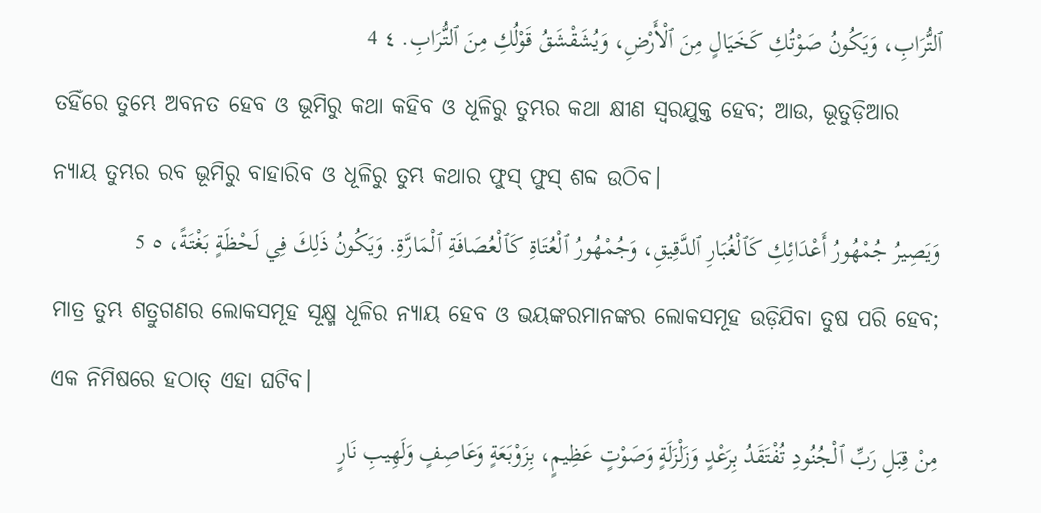ٱلتُّرَابِ، وَيَكُونُ صَوْتُكِ كَخَيَالٍ مِنَ ٱلْأَرْضِ، وَيُشَقْشَقُ قَوْلُكِ مِنَ ٱلتُّرَابِ. ٤ 4
ତହିଁରେ ତୁମ୍ଭେ ଅବନତ ହେବ ଓ ଭୂମିରୁ କଥା କହିବ ଓ ଧୂଳିରୁ ତୁମ୍ଭର କଥା କ୍ଷୀଣ ସ୍ୱରଯୁକ୍ତ ହେବ; ଆଉ, ଭୂତୁଡ଼ିଆର ନ୍ୟାୟ ତୁମ୍ଭର ରବ ଭୂମିରୁ ବାହାରିବ ଓ ଧୂଳିରୁ ତୁମ୍ଭ କଥାର ଫୁସ୍‍ ଫୁସ୍‍ ଶବ୍ଦ ଉଠିବ।
وَيَصِيرُ جُمْهُورُ أَعْدَائِكِ كَٱلْغُبَارِ ٱلدَّقِيقِ، وَجُمْهُورُ ٱلْعُتَاةِ كَٱلْعُصَافَةِ ٱلْمَارَّةِ. وَيَكُونُ ذَلِكَ فِي لَحْظَةٍ بَغْتَةً، ٥ 5
ମାତ୍ର ତୁମ୍ଭ ଶତ୍ରୁଗଣର ଲୋକସମୂହ ସୂକ୍ଷ୍ମ ଧୂଳିର ନ୍ୟାୟ ହେବ ଓ ଭୟଙ୍କରମାନଙ୍କର ଲୋକସମୂହ ଉଡ଼ିଯିବା ତୁଷ ପରି ହେବ; ଏକ ନିମିଷରେ ହଠାତ୍‍ ଏହା ଘଟିବ।
مِنْ قِبَلِ رَبِّ ٱلْجُنُودِ تُفْتَقَدُ بِرَعْدٍ وَزَلْزَلَةٍ وَصَوْتٍ عَظِيمٍ، بِزَوْبَعَةٍ وَعَاصِفٍ وَلَهِيبِ نَارٍ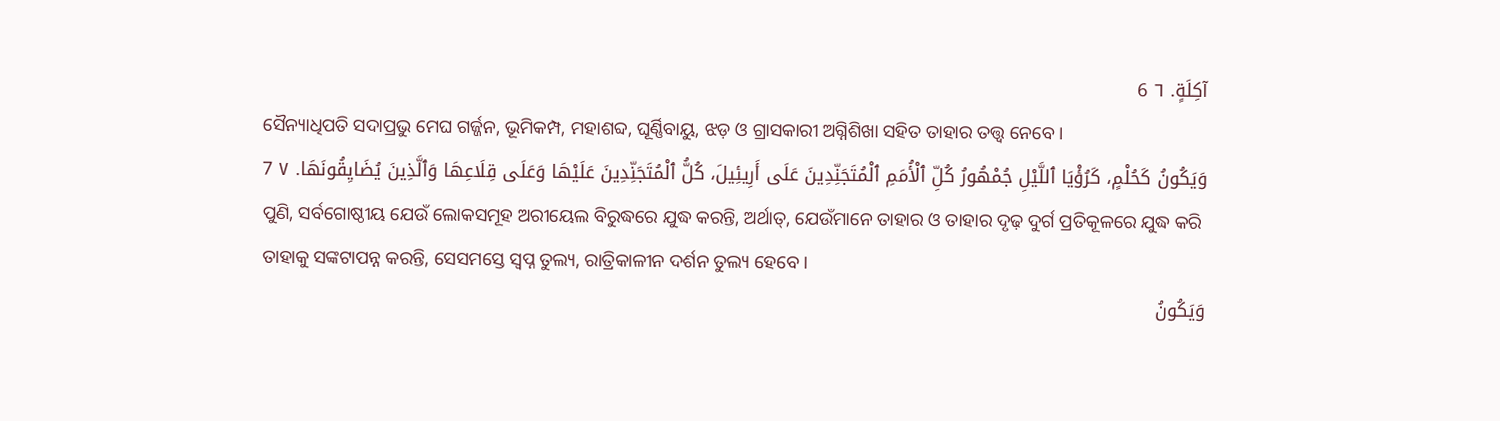آكِلَةٍ. ٦ 6
ସୈନ୍ୟାଧିପତି ସଦାପ୍ରଭୁ ମେଘ ଗର୍ଜ୍ଜନ, ଭୂମିକମ୍ପ, ମହାଶବ୍ଦ, ଘୂର୍ଣ୍ଣିବାୟୁ, ଝଡ଼ ଓ ଗ୍ରାସକାରୀ ଅଗ୍ନିଶିଖା ସହିତ ତାହାର ତତ୍ତ୍ୱ ନେବେ।
وَيَكُونُ كَحُلْمٍ، كَرُؤْيَا ٱللَّيْلِ جُمْهُورُ كُلِّ ٱلْأُمَمِ ٱلْمُتَجَنِّدِينَ عَلَى أَرِيئِيلَ، كُلُّ ٱلْمُتَجَنِّدِينَ عَلَيْهَا وَعَلَى قِلَاعِهَا وَٱلَّذِينَ يُضَايِقُونَهَا. ٧ 7
ପୁଣି, ସର୍ବଗୋଷ୍ଠୀୟ ଯେଉଁ ଲୋକସମୂହ ଅରୀୟେଲ ବିରୁଦ୍ଧରେ ଯୁଦ୍ଧ କରନ୍ତି, ଅର୍ଥାତ୍‍, ଯେଉଁମାନେ ତାହାର ଓ ତାହାର ଦୃଢ଼ ଦୁର୍ଗ ପ୍ରତିକୂଳରେ ଯୁଦ୍ଧ କରି ତାହାକୁ ସଙ୍କଟାପନ୍ନ କରନ୍ତି, ସେସମସ୍ତେ ସ୍ୱପ୍ନ ତୁଲ୍ୟ, ରାତ୍ରିକାଳୀନ ଦର୍ଶନ ତୁଲ୍ୟ ହେବେ।
وَيَكُونُ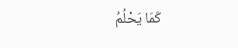كَمَا يَحْلُمُ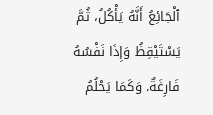ٱلْجَائِعُ أَنَّهُ يَأْكُلُ، ثُمَّ يَسْتَيْقِظُ وَإِذَا نَفْسُهُ فَارِغَةٌ. وَكَمَا يَحْلُمُ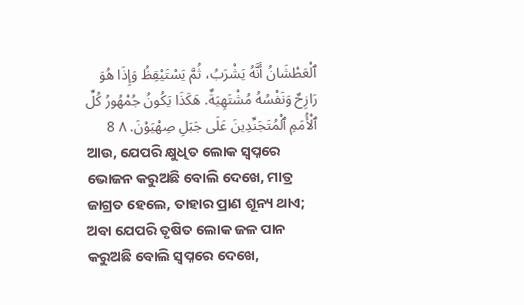ٱلْعَطْشَانُ أَنَّهُ يَشْرَبُ، ثُمَّ يَسْتَيْقِظُ وَإِذَا هُوَ رَازِحٌ وَنَفْسُهُ مُشْتَهِيَةٌ. هَكَذَا يَكُونُ جُمْهُورُ كُلِّ ٱلْأُمَمِ ٱلْمُتَجَنِّدِينَ عَلَى جَبَلِ صِهْيَوْنَ. ٨ 8
ଆଉ, ଯେପରି କ୍ଷୁଧିତ ଲୋକ ସ୍ୱପ୍ନରେ ଭୋଜନ କରୁଅଛି ବୋଲି ଦେଖେ, ମାତ୍ର ଜାଗ୍ରତ ହେଲେ, ତାହାର ପ୍ରାଣ ଶୂନ୍ୟ ଥାଏ; ଅବା ଯେପରି ତୃଷିତ ଲୋକ ଜଳ ପାନ କରୁଅଛି ବୋଲି ସ୍ୱପ୍ନରେ ଦେଖେ,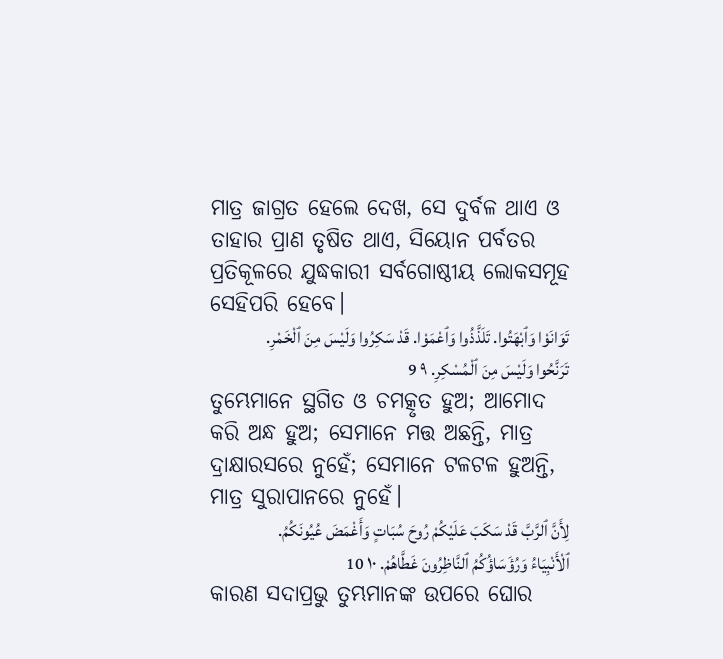ମାତ୍ର ଜାଗ୍ରତ ହେଲେ ଦେଖ, ସେ ଦୁର୍ବଳ ଥାଏ ଓ ତାହାର ପ୍ରାଣ ତୃଷିତ ଥାଏ, ସିୟୋନ ପର୍ବତର ପ୍ରତିକୂଳରେ ଯୁଦ୍ଧକାରୀ ସର୍ବଗୋଷ୍ଠୀୟ ଲୋକସମୂହ ସେହିପରି ହେବେ।
تَوَانَوْا وَٱبْهَتُوا. تَلَذَّذُوا وَٱعْمَوْا. قَدْ سَكِرُوا وَلَيْسَ مِنَ ٱلْخَمْرِ. تَرَنَّحُوا وَلَيْسَ مِنَ ٱلْمُسْكِرِ. ٩ 9
ତୁମ୍ଭେମାନେ ସ୍ଥଗିତ ଓ ଚମତ୍କୃତ ହୁଅ; ଆମୋଦ କରି ଅନ୍ଧ ହୁଅ; ସେମାନେ ମତ୍ତ ଅଛନ୍ତି, ମାତ୍ର ଦ୍ରାକ୍ଷାରସରେ ନୁହେଁ; ସେମାନେ ଟଳଟଳ ହୁଅନ୍ତି, ମାତ୍ର ସୁରାପାନରେ ନୁହେଁ।
لِأَنَّ ٱلرَّبَّ قَدْ سَكَبَ عَلَيْكُمْ رُوحَ سُبَاتٍ وَأَغْمَضَ عُيُونَكُمُ. ٱلْأَنْبِيَاءُ وَرُؤَسَاؤُكُمُ ٱلنَّاظِرُونَ غَطَّاهُمْ. ١٠ 10
କାରଣ ସଦାପ୍ରଭୁ ତୁମ୍ଭମାନଙ୍କ ଉପରେ ଘୋର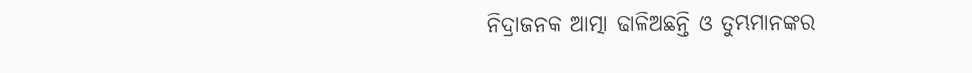ନିଦ୍ରାଜନକ ଆତ୍ମା ଢାଳିଅଛନ୍ତି ଓ ତୁମ୍ଭମାନଙ୍କର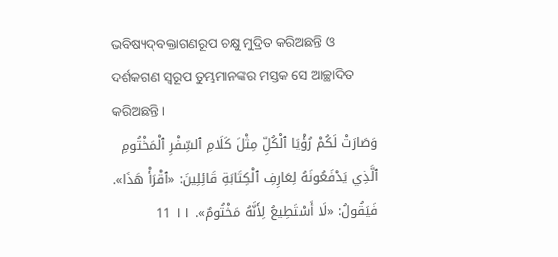ଭବିଷ୍ୟଦ୍‍ବକ୍ତାଗଣରୂପ ଚକ୍ଷୁ ମୁଦ୍ରିତ କରିଅଛନ୍ତି ଓ ଦର୍ଶକଗଣ ସ୍ୱରୂପ ତୁମ୍ଭମାନଙ୍କର ମସ୍ତକ ସେ ଆଚ୍ଛାଦିତ କରିଅଛନ୍ତି।
وَصَارَتْ لَكُمْ رُؤْيَا ٱلْكُلِّ مِثْلَ كَلَامِ ٱلسِّفْرِ ٱلْمَخْتُومِ ٱلَّذِي يَدْفَعُونَهُ لِعَارِفِ ٱلْكِتَابَةِ قَائِلِينَ: «ٱقْرَأْ هَذَا». فَيَقُولُ: «لَا أَسْتَطِيعُ لِأَنَّهُ مَخْتُومٌ». ١١ 11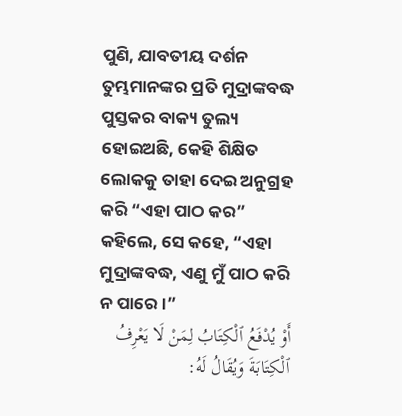ପୁଣି, ଯାବତୀୟ ଦର୍ଶନ ତୁମ୍ଭମାନଙ୍କର ପ୍ରତି ମୁଦ୍ରାଙ୍କବଦ୍ଧ ପୁସ୍ତକର ବାକ୍ୟ ତୁଲ୍ୟ ହୋଇଅଛି, କେହି ଶିକ୍ଷିତ ଲୋକକୁ ତାହା ଦେଇ ଅନୁଗ୍ରହ କରି “ଏହା ପାଠ କର” କହିଲେ, ସେ କହେ, “ଏହା ମୁଦ୍ରାଙ୍କବଦ୍ଧ, ଏଣୁ ମୁଁ ପାଠ କରି ନ ପାରେ।”
أَوْ يُدْفَعُ ٱلْكِتَابُ لِمَنْ لَا يَعْرِفُ ٱلْكِتَابَةَ وَيُقَالُ لَهُ: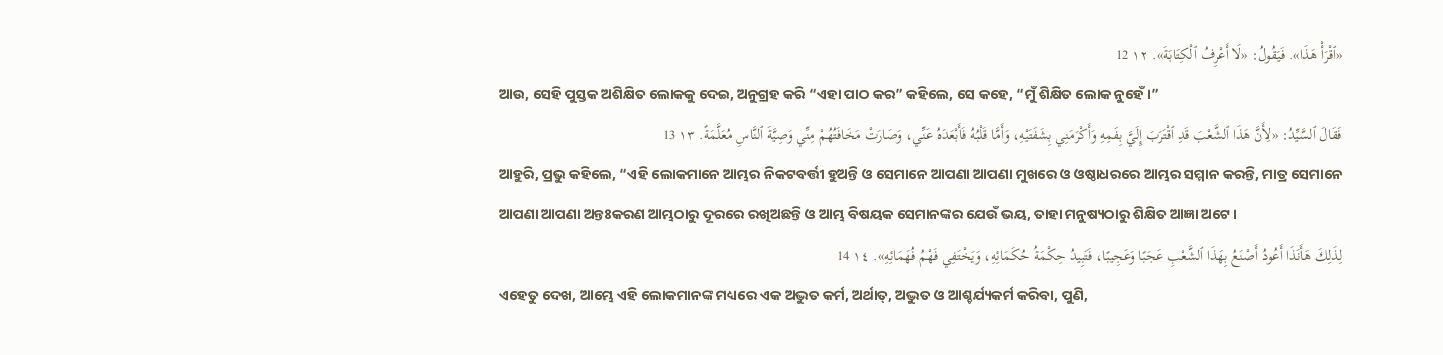«ٱقْرَأْ هَذَا». فَيَقُولُ: «لَا أَعْرِفُ ٱلْكِتَابَةَ». ١٢ 12
ଆଉ, ସେହି ପୁସ୍ତକ ଅଶିକ୍ଷିତ ଲୋକକୁ ଦେଇ, ଅନୁଗ୍ରହ କରି “ଏହା ପାଠ କର” କହିଲେ, ସେ କହେ, “ମୁଁ ଶିକ୍ଷିତ ଲୋକ ନୁହେଁ।”
فَقَالَ ٱلسَّيِّدُ: «لِأَنَّ هَذَا ٱلشَّعْبَ قَدِ ٱقْتَرَبَ إِلَيَّ بِفَمِهِ وَأَكْرَمَنِي بِشَفَتَيْهِ، وَأَمَّا قَلْبُهُ فَأَبْعَدَهُ عَنِّي، وَصَارَتْ مَخَافَتُهُمْ مِنِّي وَصِيَّةَ ٱلنَّاسِ مُعَلَّمَةً. ١٣ 13
ଆହୁରି, ପ୍ରଭୁ କହିଲେ, “ଏହି ଲୋକମାନେ ଆମ୍ଭର ନିକଟବର୍ତ୍ତୀ ହୁଅନ୍ତି ଓ ସେମାନେ ଆପଣା ଆପଣା ମୁଖରେ ଓ ଓଷ୍ଠାଧରରେ ଆମ୍ଭର ସମ୍ମାନ କରନ୍ତି, ମାତ୍ର ସେମାନେ ଆପଣା ଆପଣା ଅନ୍ତଃକରଣ ଆମ୍ଭଠାରୁ ଦୂରରେ ରଖିଅଛନ୍ତି ଓ ଆମ୍ଭ ବିଷୟକ ସେମାନଙ୍କର ଯେଉଁ ଭୟ, ତାହା ମନୁଷ୍ୟଠାରୁ ଶିକ୍ଷିତ ଆଜ୍ଞା ଅଟେ।
لِذَلِكَ هَأَنَذَا أَعُودُ أَصْنَعُ بِهَذَا ٱلشَّعْبِ عَجَبًا وَعَجِيبًا، فَتَبِيدُ حِكْمَةُ حُكَمَائِهِ، وَيَخْتَفِي فَهْمُ فُهَمَائِهِ». ١٤ 14
ଏହେତୁ ଦେଖ, ଆମ୍ଭେ ଏହି ଲୋକମାନଙ୍କ ମଧ୍ୟରେ ଏକ ଅଦ୍ଭୁତ କର୍ମ, ଅର୍ଥାତ୍‍, ଅଦ୍ଭୁତ ଓ ଆଶ୍ଚର୍ଯ୍ୟକର୍ମ କରିବା, ପୁଣି,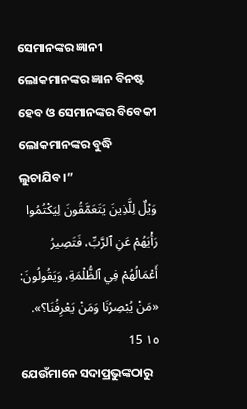ସେମାନଙ୍କର ଜ୍ଞାନୀ ଲୋକମାନଙ୍କର ଜ୍ଞାନ ବିନଷ୍ଟ ହେବ ଓ ସେମାନଙ୍କର ବିବେକୀ ଲୋକମାନଙ୍କର ବୁଦ୍ଧି ଲୁଚାଯିବ।”
وَيْلٌ لِلَّذِينَ يَتَعَمَّقُونَ لِيَكْتُمُوا رَأْيَهُمْ عَنِ ٱلرَّبِّ، فَتَصِيرُ أَعْمَالُهُمْ فِي ٱلظُّلْمَةِ، وَيَقُولُونَ: «مَنْ يُبْصِرُنَا وَمَنْ يَعْرِفُنَا؟». ١٥ 15
ଯେଉଁମାନେ ସଦାପ୍ରଭୁଙ୍କଠାରୁ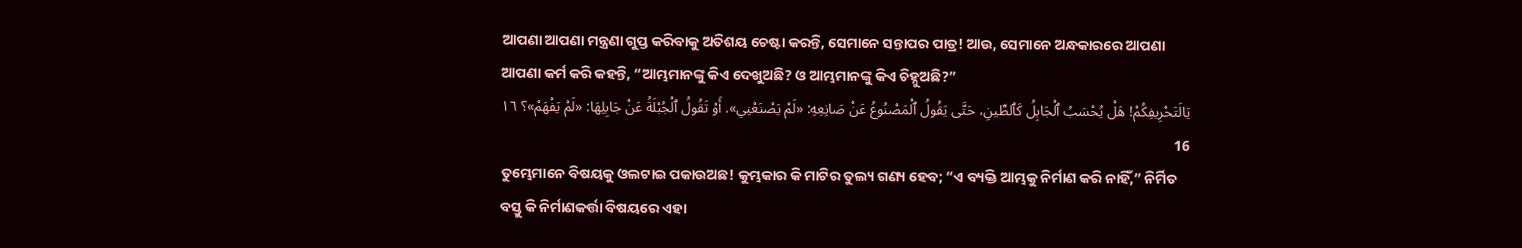ଆପଣା ଆପଣା ମନ୍ତ୍ରଣା ଗୁପ୍ତ କରିବାକୁ ଅତିଶୟ ଚେଷ୍ଟା କରନ୍ତି, ସେମାନେ ସନ୍ତାପର ପାତ୍ର! ଆଉ, ସେମାନେ ଅନ୍ଧକାରରେ ଆପଣା ଆପଣା କର୍ମ କରି କହନ୍ତି, “ଆମ୍ଭମାନଙ୍କୁ କିଏ ଦେଖୁଅଛି? ଓ ଆମ୍ଭମାନଙ୍କୁ କିଏ ଚିହ୍ନୁଅଛି?”
يَالَتَحْرِيفِكُمْ! هَلْ يُحْسَبُ ٱلْجَابِلُ كَٱلطِّينِ، حَتَّى يَقُولُ ٱلْمَصْنُوعُ عَنْ صَانِعِهِ: «لَمْ يَصْنَعْنِي». أَوْ تَقُولُ ٱلْجُبْلَةُ عَنْ جَابِلِهَا: «لَمْ يَفْهَمْ»؟ ١٦ 16
ତୁମ୍ଭେମାନେ ବିଷୟକୁ ଓଲଟାଇ ପକାଉଅଛ! କୁମ୍ଭକାର କି ମାଟିର ତୁଲ୍ୟ ଗଣ୍ୟ ହେବ; “ଏ ବ୍ୟକ୍ତି ଆମ୍ଭକୁ ନିର୍ମାଣ କରି ନାହିଁ,” ନିର୍ମିତ ବସ୍ତୁ କି ନିର୍ମାଣକର୍ତ୍ତା ବିଷୟରେ ଏହା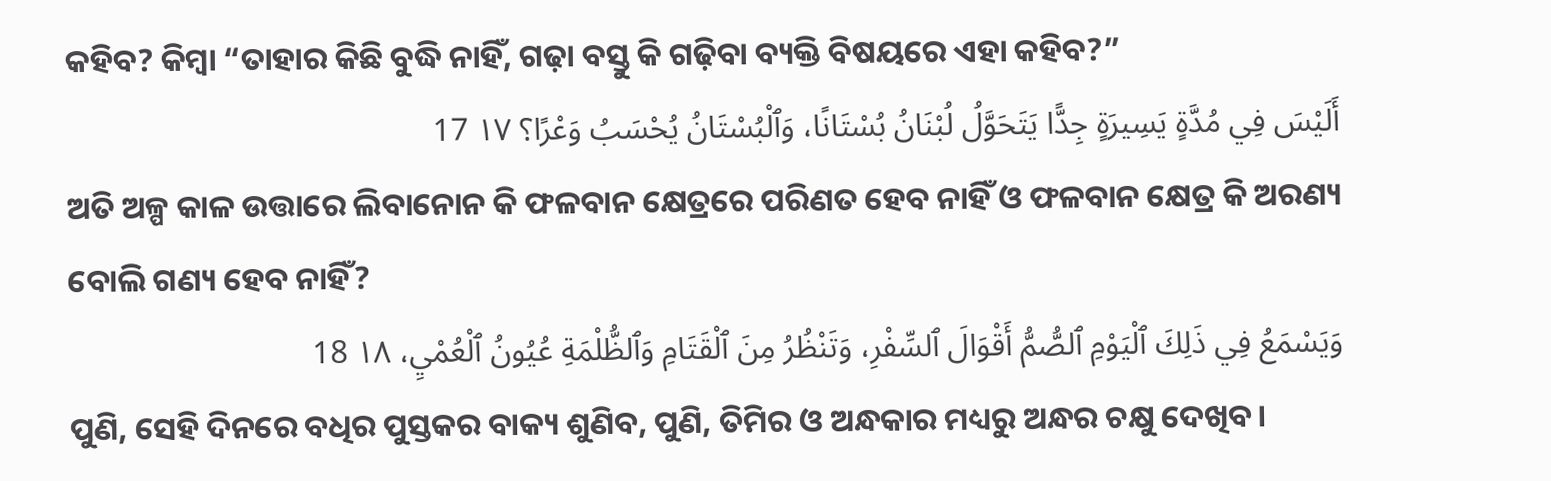କହିବ? କିମ୍ବା “ତାହାର କିଛି ବୁଦ୍ଧି ନାହିଁ, ଗଢ଼ା ବସ୍ତୁ କି ଗଢ଼ିବା ବ୍ୟକ୍ତି ବିଷୟରେ ଏହା କହିବ?”
أَلَيْسَ فِي مُدَّةٍ يَسِيرَةٍ جِدًّا يَتَحَوَّلُ لُبْنَانُ بُسْتَانًا، وَٱلْبُسْتَانُ يُحْسَبُ وَعْرًا؟ ١٧ 17
ଅତି ଅଳ୍ପ କାଳ ଉତ୍ତାରେ ଲିବାନୋନ କି ଫଳବାନ କ୍ଷେତ୍ରରେ ପରିଣତ ହେବ ନାହିଁ ଓ ଫଳବାନ କ୍ଷେତ୍ର କି ଅରଣ୍ୟ ବୋଲି ଗଣ୍ୟ ହେବ ନାହିଁ?
وَيَسْمَعُ فِي ذَلِكَ ٱلْيَوْمِ ٱلصُّمُّ أَقْوَالَ ٱلسِّفْرِ، وَتَنْظُرُ مِنَ ٱلْقَتَامِ وَٱلظُّلْمَةِ عُيُونُ ٱلْعُمْيِ، ١٨ 18
ପୁଣି, ସେହି ଦିନରେ ବଧିର ପୁସ୍ତକର ବାକ୍ୟ ଶୁଣିବ, ପୁଣି, ତିମିର ଓ ଅନ୍ଧକାର ମଧ୍ୟରୁ ଅନ୍ଧର ଚକ୍ଷୁ ଦେଖିବ।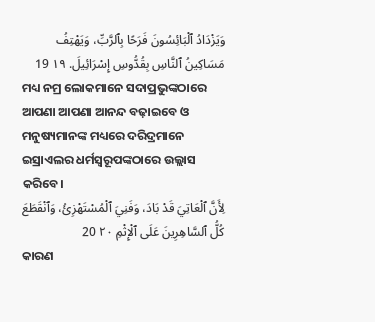وَيَزْدَادُ ٱلْبَائِسُونَ فَرَحًا بِٱلرَّبِّ، وَيَهْتِفُ مَسَاكِينُ ٱلنَّاسِ بِقُدُّوسِ إِسْرَائِيلَ. ١٩ 19
ମଧ୍ୟ ନମ୍ର ଲୋକମାନେ ସଦାପ୍ରଭୁଙ୍କଠାରେ ଆପଣା ଆପଣା ଆନନ୍ଦ ବଢ଼ାଇବେ ଓ ମନୁଷ୍ୟମାନଙ୍କ ମଧ୍ୟରେ ଦରିଦ୍ରମାନେ ଇସ୍ରାଏଲର ଧର୍ମସ୍ୱରୂପଙ୍କଠାରେ ଉଲ୍ଲାସ କରିବେ।
لِأَنَّ ٱلْعَاتِيَ قَدْ بَادَ، وَفَنِيَ ٱلْمُسْتَهْزِئُ، وَٱنْقَطَعَ كُلُّ ٱلسَّاهِرِينَ عَلَى ٱلْإِثْمِ ٢٠ 20
କାରଣ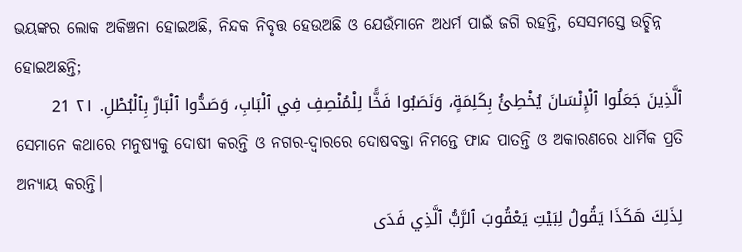ଭୟଙ୍କର ଲୋକ ଅକିଞ୍ଚନା ହୋଇଅଛି, ନିନ୍ଦକ ନିବୃତ୍ତ ହେଉଅଛି ଓ ଯେଉଁମାନେ ଅଧର୍ମ ପାଇଁ ଜଗି ରହନ୍ତି, ସେସମସ୍ତେ ଉଚ୍ଛିନ୍ନ ହୋଇଅଛନ୍ତି;
ٱلَّذِينَ جَعَلُوا ٱلْإِنْسَانَ يُخْطِئُ بِكَلِمَةٍ، وَنَصَبُوا فَخًّا لِلْمُنْصِفِ فِي ٱلْبَابِ، وَصَدُّوا ٱلْبَارَّ بِٱلْبُطْلِ. ٢١ 21
ସେମାନେ କଥାରେ ମନୁଷ୍ୟକୁ ଦୋଷୀ କରନ୍ତି ଓ ନଗର-ଦ୍ୱାରରେ ଦୋଷବକ୍ତା ନିମନ୍ତେ ଫାନ୍ଦ ପାତନ୍ତି ଓ ଅକାରଣରେ ଧାର୍ମିକ ପ୍ରତି ଅନ୍ୟାୟ କରନ୍ତି।
لِذَلِكَ هَكَذَا يَقُولُ لِبَيْتِ يَعْقُوبَ ٱلرَّبُّ ٱلَّذِي فَدَى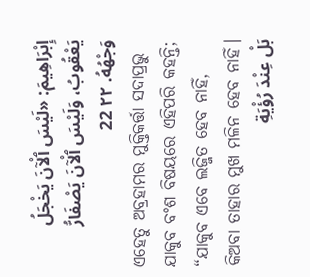إِبْرَاهِيمَ: «لَيْسَ ٱلْآنَ يَخْجَلُ يَعْقُوبُ، وَلَيْسَ ٱلْآنَ يَصْفَارُّ وَجْهُهُ. ٢٢ 22
ଏହେତୁ ଅବ୍ରହାମର ମୁକ୍ତିକର୍ତ୍ତା ସଦାପ୍ରଭୁ ଯାକୁବ ବଂଶ ବିଷୟରେ ଏହିପରି କହନ୍ତି; “ଯାକୁବ ଏବେ ଲଜ୍ଜିତ ହେବ ନାହିଁ, କିଅବା ତାହାର ମୁଖ ମଳିନ ହେବ ନାହିଁ।
بَلْ عِنْدَ رُؤْيَةِ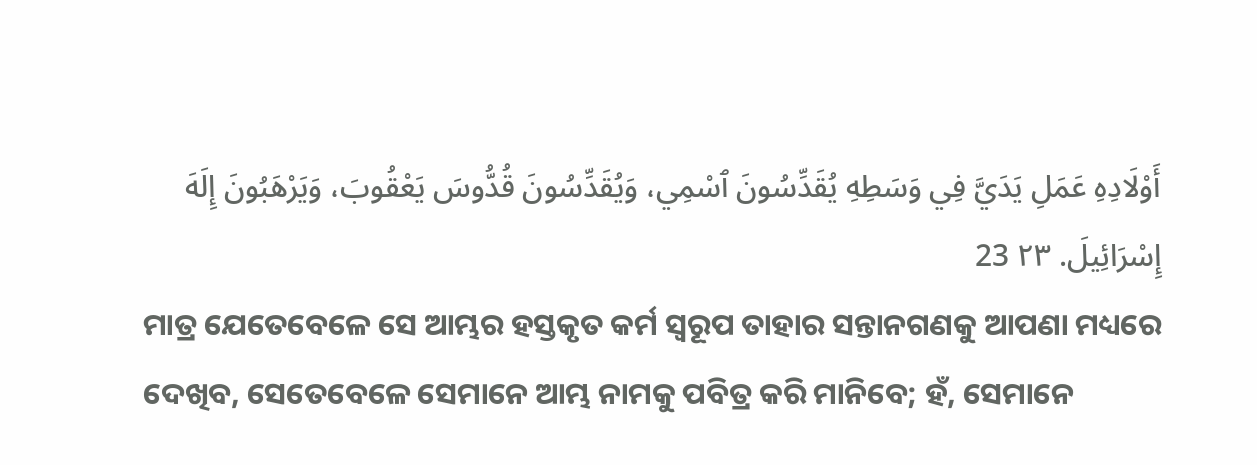أَوْلَادِهِ عَمَلِ يَدَيَّ فِي وَسَطِهِ يُقَدِّسُونَ ٱسْمِي، وَيُقَدِّسُونَ قُدُّوسَ يَعْقُوبَ، وَيَرْهَبُونَ إِلَهَ إِسْرَائِيلَ. ٢٣ 23
ମାତ୍ର ଯେତେବେଳେ ସେ ଆମ୍ଭର ହସ୍ତକୃତ କର୍ମ ସ୍ୱରୂପ ତାହାର ସନ୍ତାନଗଣକୁ ଆପଣା ମଧ୍ୟରେ ଦେଖିବ, ସେତେବେଳେ ସେମାନେ ଆମ୍ଭ ନାମକୁ ପବିତ୍ର କରି ମାନିବେ; ହଁ, ସେମାନେ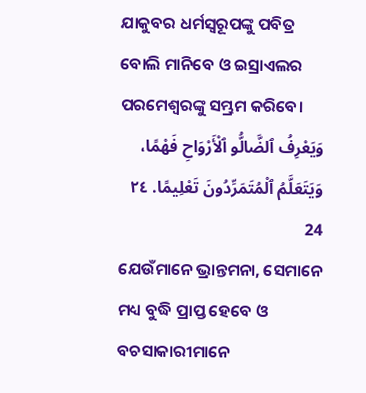ଯାକୁବର ଧର୍ମସ୍ୱରୂପଙ୍କୁ ପବିତ୍ର ବୋଲି ମାନିବେ ଓ ଇସ୍ରାଏଲର ପରମେଶ୍ୱରଙ୍କୁ ସମ୍ଭ୍ରମ କରିବେ।
وَيَعْرِفُ ٱلضَّالُّو ٱلْأَرْوَاحِ فَهْمًا، وَيَتَعَلَّمُ ٱلْمُتَمَرِّدُونَ تَعْلِيمًا. ٢٤ 24
ଯେଉଁମାନେ ଭ୍ରାନ୍ତମନା, ସେମାନେ ମଧ୍ୟ ବୁଦ୍ଧି ପ୍ରାପ୍ତ ହେବେ ଓ ବଚସାକାରୀମାନେ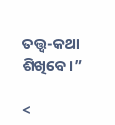ତତ୍ତ୍ୱ-କଥା ଶିଖିବେ।”

<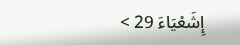إِشَعْيَاءَ 29 >